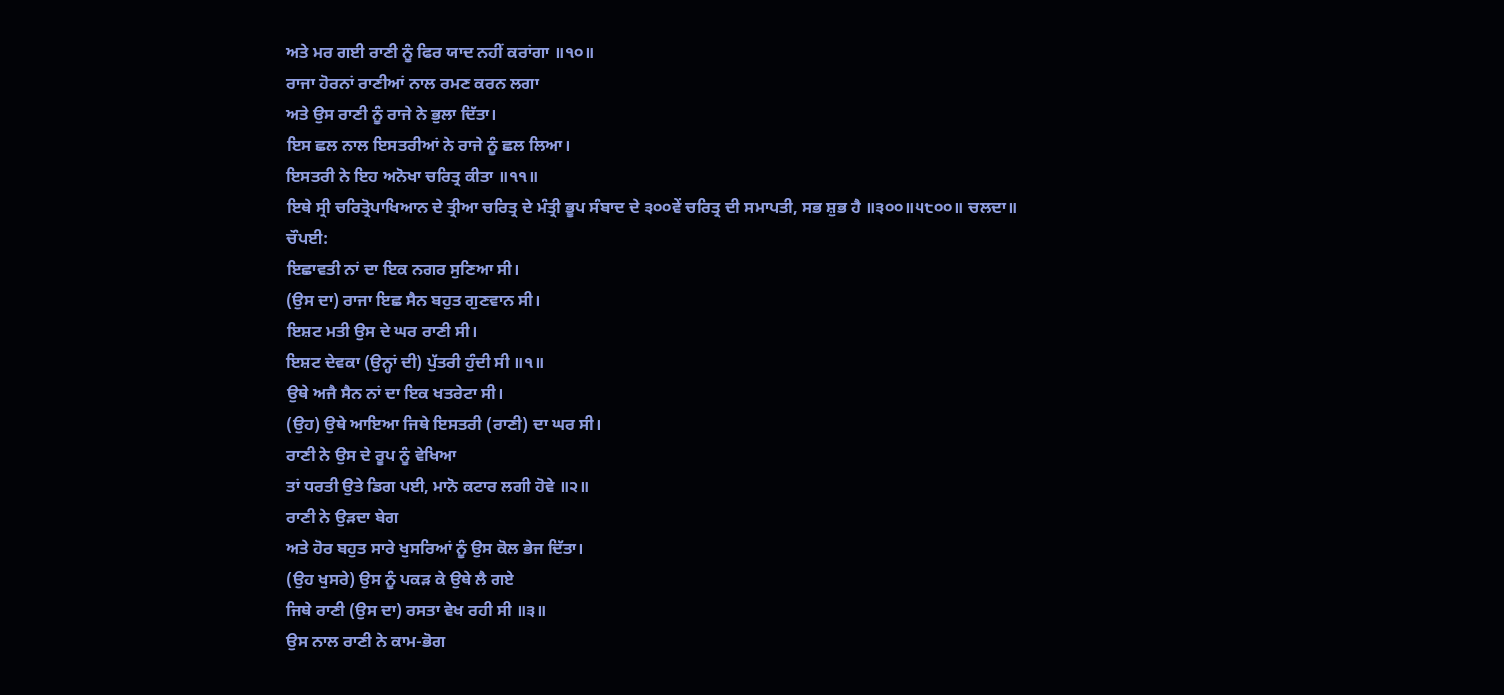ਅਤੇ ਮਰ ਗਈ ਰਾਣੀ ਨੂੰ ਫਿਰ ਯਾਦ ਨਹੀਂ ਕਰਾਂਗਾ ॥੧੦॥
ਰਾਜਾ ਹੋਰਨਾਂ ਰਾਣੀਆਂ ਨਾਲ ਰਮਣ ਕਰਨ ਲਗਾ
ਅਤੇ ਉਸ ਰਾਣੀ ਨੂੰ ਰਾਜੇ ਨੇ ਭੁਲਾ ਦਿੱਤਾ।
ਇਸ ਛਲ ਨਾਲ ਇਸਤਰੀਆਂ ਨੇ ਰਾਜੇ ਨੂੰ ਛਲ ਲਿਆ।
ਇਸਤਰੀ ਨੇ ਇਹ ਅਨੋਖਾ ਚਰਿਤ੍ਰ ਕੀਤਾ ॥੧੧॥
ਇਥੇ ਸ੍ਰੀ ਚਰਿਤ੍ਰੋਪਾਖਿਆਨ ਦੇ ਤ੍ਰੀਆ ਚਰਿਤ੍ਰ ਦੇ ਮੰਤ੍ਰੀ ਭੂਪ ਸੰਬਾਦ ਦੇ ੩੦੦ਵੇਂ ਚਰਿਤ੍ਰ ਦੀ ਸਮਾਪਤੀ, ਸਭ ਸ਼ੁਭ ਹੈ ॥੩੦੦॥੫੮੦੦॥ ਚਲਦਾ॥
ਚੌਪਈ:
ਇਛਾਵਤੀ ਨਾਂ ਦਾ ਇਕ ਨਗਰ ਸੁਣਿਆ ਸੀ।
(ਉਸ ਦਾ) ਰਾਜਾ ਇਛ ਸੈਨ ਬਹੁਤ ਗੁਣਵਾਨ ਸੀ।
ਇਸ਼ਟ ਮਤੀ ਉਸ ਦੇ ਘਰ ਰਾਣੀ ਸੀ।
ਇਸ਼ਟ ਦੇਵਕਾ (ਉਨ੍ਹਾਂ ਦੀ) ਪੁੱਤਰੀ ਹੁੰਦੀ ਸੀ ॥੧॥
ਉਥੇ ਅਜੈ ਸੈਨ ਨਾਂ ਦਾ ਇਕ ਖਤਰੇਟਾ ਸੀ।
(ਉਹ) ਉਥੇ ਆਇਆ ਜਿਥੇ ਇਸਤਰੀ (ਰਾਣੀ) ਦਾ ਘਰ ਸੀ।
ਰਾਣੀ ਨੇ ਉਸ ਦੇ ਰੂਪ ਨੂੰ ਵੇਖਿਆ
ਤਾਂ ਧਰਤੀ ਉਤੇ ਡਿਗ ਪਈ, ਮਾਨੋ ਕਟਾਰ ਲਗੀ ਹੋਵੇ ॥੨॥
ਰਾਣੀ ਨੇ ਉੜਦਾ ਬੇਗ
ਅਤੇ ਹੋਰ ਬਹੁਤ ਸਾਰੇ ਖੁਸਰਿਆਂ ਨੂੰ ਉਸ ਕੋਲ ਭੇਜ ਦਿੱਤਾ।
(ਉਹ ਖੁਸਰੇ) ਉਸ ਨੂੰ ਪਕੜ ਕੇ ਉਥੇ ਲੈ ਗਏ
ਜਿਥੇ ਰਾਣੀ (ਉਸ ਦਾ) ਰਸਤਾ ਵੇਖ ਰਹੀ ਸੀ ॥੩॥
ਉਸ ਨਾਲ ਰਾਣੀ ਨੇ ਕਾਮ-ਭੋਗ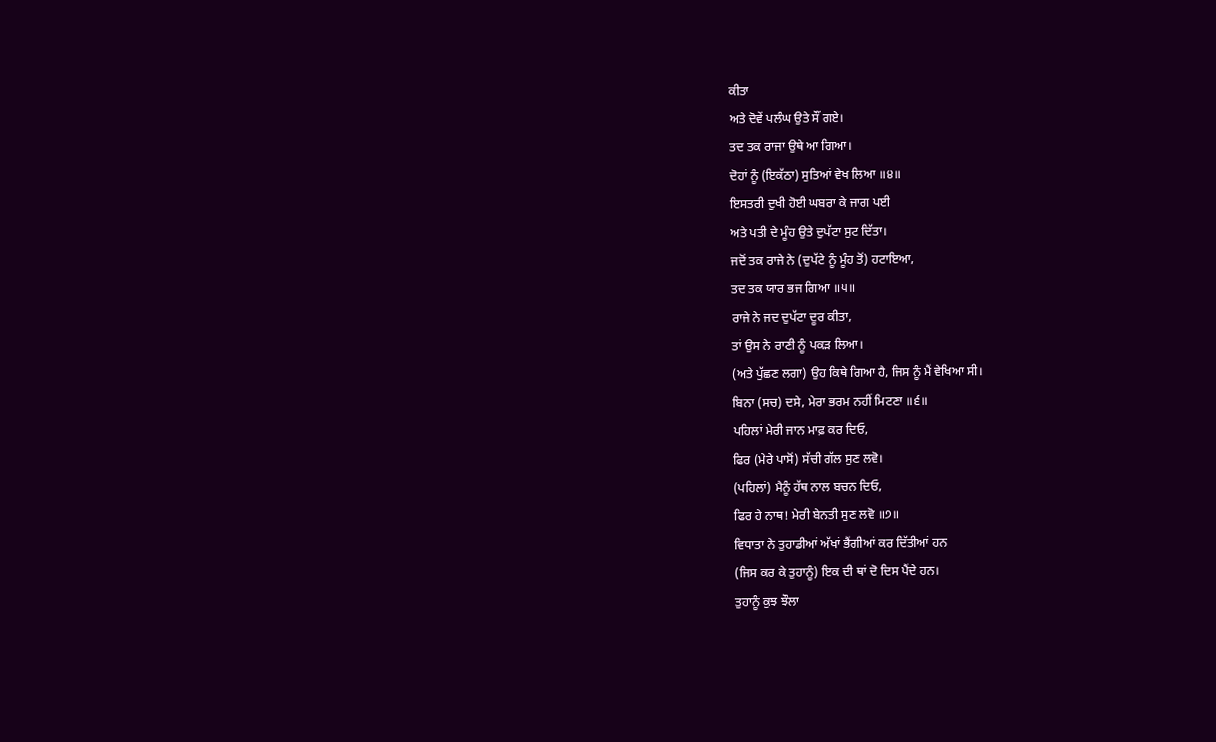ਕੀਤਾ
ਅਤੇ ਦੋਵੇਂ ਪਲੰਘ ਉਤੇ ਸੌਂ ਗਏ।
ਤਦ ਤਕ ਰਾਜਾ ਉਥੇ ਆ ਗਿਆ।
ਦੋਹਾਂ ਨੂੰ (ਇਕੱਠਾ) ਸੁਤਿਆਂ ਵੇਖ ਲਿਆ ॥੪॥
ਇਸਤਰੀ ਦੁਖੀ ਹੋਈ ਘਬਰਾ ਕੇ ਜਾਗ ਪਈ
ਅਤੇ ਪਤੀ ਦੇ ਮੂੰਹ ਉਤੇ ਦੁਪੱਟਾ ਸੁਟ ਦਿੱਤਾ।
ਜਦੋਂ ਤਕ ਰਾਜੇ ਨੇ (ਦੁਪੱਟੇ ਨੂੰ ਮੂੰਹ ਤੋਂ) ਹਟਾਇਆ,
ਤਦ ਤਕ ਯਾਰ ਭਜ ਗਿਆ ॥੫॥
ਰਾਜੇ ਨੇ ਜਦ ਦੁਪੱਟਾ ਦੂਰ ਕੀਤਾ,
ਤਾਂ ਉਸ ਨੇ ਰਾਣੀ ਨੂੰ ਪਕੜ ਲਿਆ।
(ਅਤੇ ਪੁੱਛਣ ਲਗਾ) ਉਹ ਕਿਥੇ ਗਿਆ ਹੈ, ਜਿਸ ਨੂੰ ਮੈਂ ਵੇਖਿਆ ਸੀ।
ਬਿਨਾ (ਸਚ) ਦਸੇ, ਮੇਰਾ ਭਰਮ ਨਹੀਂ ਮਿਟਣਾ ॥੬॥
ਪਹਿਲਾਂ ਮੇਰੀ ਜਾਨ ਮਾਫ਼ ਕਰ ਦਿਓ,
ਫਿਰ (ਮੇਰੇ ਪਾਸੋਂ) ਸੱਚੀ ਗੱਲ ਸੁਣ ਲਵੋ।
(ਪਹਿਲਾਂ) ਮੈਨੂੰ ਹੱਥ ਨਾਲ ਬਚਨ ਦਿਓ,
ਫਿਰ ਹੇ ਨਾਥ! ਮੇਰੀ ਬੇਨਤੀ ਸੁਣ ਲਵੋ ॥੭॥
ਵਿਧਾਤਾ ਨੇ ਤੁਹਾਡੀਆਂ ਅੱਖਾਂ ਭੈਂਗੀਆਂ ਕਰ ਦਿੱਤੀਆਂ ਹਨ
(ਜਿਸ ਕਰ ਕੇ ਤੁਹਾਨੂੰ) ਇਕ ਦੀ ਥਾਂ ਦੋ ਦਿਸ ਪੈਂਦੇ ਹਨ।
ਤੁਹਾਨੂੰ ਕੁਝ ਝੌਲਾ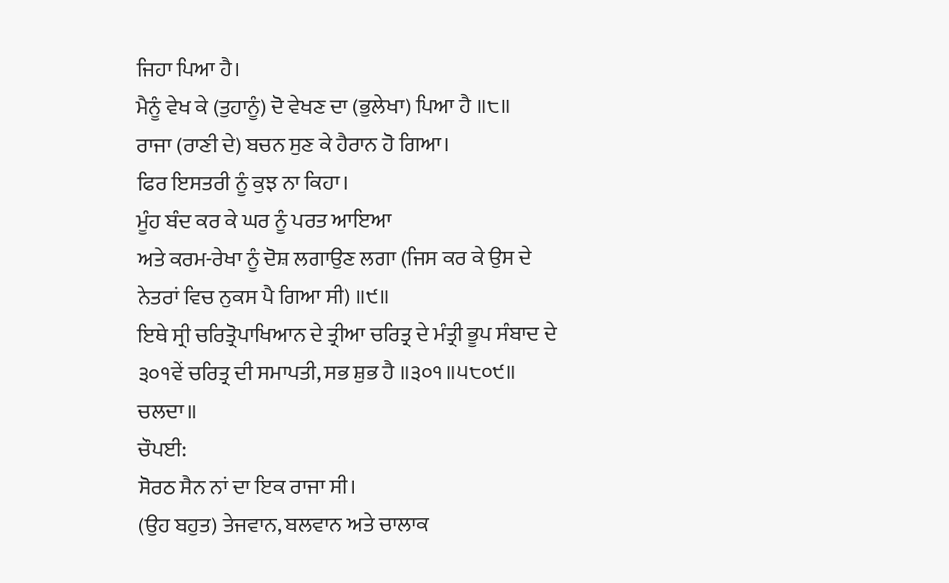ਜਿਹਾ ਪਿਆ ਹੈ।
ਮੈਨੂੰ ਵੇਖ ਕੇ (ਤੁਹਾਨੂੰ) ਦੋ ਵੇਖਣ ਦਾ (ਭੁਲੇਖਾ) ਪਿਆ ਹੈ ॥੮॥
ਰਾਜਾ (ਰਾਣੀ ਦੇ) ਬਚਨ ਸੁਣ ਕੇ ਹੈਰਾਨ ਹੋ ਗਿਆ।
ਫਿਰ ਇਸਤਰੀ ਨੂੰ ਕੁਝ ਨਾ ਕਿਹਾ।
ਮੂੰਹ ਬੰਦ ਕਰ ਕੇ ਘਰ ਨੂੰ ਪਰਤ ਆਇਆ
ਅਤੇ ਕਰਮ-ਰੇਖਾ ਨੂੰ ਦੋਸ਼ ਲਗਾਉਣ ਲਗਾ (ਜਿਸ ਕਰ ਕੇ ਉਸ ਦੇ ਨੇਤਰਾਂ ਵਿਚ ਨੁਕਸ ਪੈ ਗਿਆ ਸੀ) ॥੯॥
ਇਥੇ ਸ੍ਰੀ ਚਰਿਤ੍ਰੋਪਾਖਿਆਨ ਦੇ ਤ੍ਰੀਆ ਚਰਿਤ੍ਰ ਦੇ ਮੰਤ੍ਰੀ ਭੂਪ ਸੰਬਾਦ ਦੇ ੩੦੧ਵੇਂ ਚਰਿਤ੍ਰ ਦੀ ਸਮਾਪਤੀ, ਸਭ ਸ਼ੁਭ ਹੈ ॥੩੦੧॥੫੮੦੯॥ ਚਲਦਾ॥
ਚੌਪਈ:
ਸੋਰਠ ਸੈਨ ਨਾਂ ਦਾ ਇਕ ਰਾਜਾ ਸੀ।
(ਉਹ ਬਹੁਤ) ਤੇਜਵਾਨ, ਬਲਵਾਨ ਅਤੇ ਚਾਲਾਕ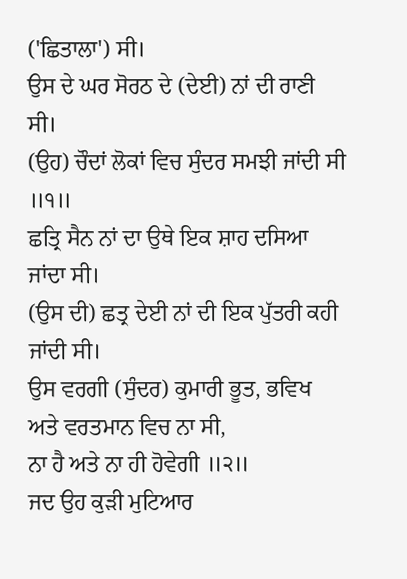('ਛਿਤਾਲਾ') ਸੀ।
ਉਸ ਦੇ ਘਰ ਸੋਰਠ ਦੇ (ਦੇਈ) ਨਾਂ ਦੀ ਰਾਣੀ ਸੀ।
(ਉਹ) ਚੌਦਾਂ ਲੋਕਾਂ ਵਿਚ ਸੁੰਦਰ ਸਮਝੀ ਜਾਂਦੀ ਸੀ ॥੧॥
ਛਤ੍ਰਿ ਸੈਨ ਨਾਂ ਦਾ ਉਥੇ ਇਕ ਸ਼ਾਹ ਦਸਿਆ ਜਾਂਦਾ ਸੀ।
(ਉਸ ਦੀ) ਛਤ੍ਰ ਦੇਈ ਨਾਂ ਦੀ ਇਕ ਪੁੱਤਰੀ ਕਹੀ ਜਾਂਦੀ ਸੀ।
ਉਸ ਵਰਗੀ (ਸੁੰਦਰ) ਕੁਮਾਰੀ ਭੂਤ, ਭਵਿਖ ਅਤੇ ਵਰਤਮਾਨ ਵਿਚ ਨਾ ਸੀ,
ਨਾ ਹੈ ਅਤੇ ਨਾ ਹੀ ਹੋਵੇਗੀ ॥੨॥
ਜਦ ਉਹ ਕੁੜੀ ਮੁਟਿਆਰ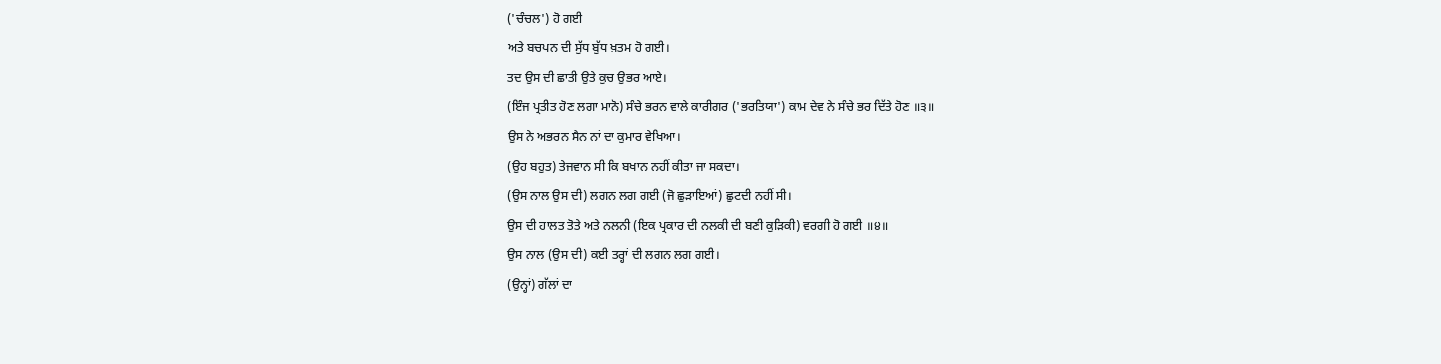('ਚੰਚਲ') ਹੋ ਗਈ
ਅਤੇ ਬਚਪਨ ਦੀ ਸੁੱਧ ਬੁੱਧ ਖ਼ਤਮ ਹੋ ਗਈ।
ਤਦ ਉਸ ਦੀ ਛਾਤੀ ਉਤੇ ਕੁਚ ਉਭਰ ਆਏ।
(ਇੰਜ ਪ੍ਰਤੀਤ ਹੋਣ ਲਗਾ ਮਾਨੋ) ਸੰਚੇ ਭਰਨ ਵਾਲੇ ਕਾਰੀਗਰ ('ਭਰਤਿਯਾ') ਕਾਮ ਦੇਵ ਨੇ ਸੰਚੇ ਭਰ ਦਿੱਤੇ ਹੋਣ ॥੩॥
ਉਸ ਨੇ ਅਭਰਨ ਸੈਨ ਨਾਂ ਦਾ ਕੁਮਾਰ ਵੇਖਿਆ।
(ਉਹ ਬਹੁਤ) ਤੇਜਵਾਨ ਸੀ ਕਿ ਬਖਾਨ ਨਹੀਂ ਕੀਤਾ ਜਾ ਸਕਦਾ।
(ਉਸ ਨਾਲ ਉਸ ਦੀ) ਲਗਨ ਲਗ ਗਈ (ਜੋ ਛੁੜਾਇਆਂ) ਛੁਟਦੀ ਨਹੀਂ ਸੀ।
ਉਸ ਦੀ ਹਾਲਤ ਤੋਤੇ ਅਤੇ ਨਲਨੀ (ਇਕ ਪ੍ਰਕਾਰ ਦੀ ਨਲਕੀ ਦੀ ਬਣੀ ਕੁੜਿਕੀ) ਵਰਗੀ ਹੋ ਗਈ ॥੪॥
ਉਸ ਨਾਲ (ਉਸ ਦੀ) ਕਈ ਤਰ੍ਹਾਂ ਦੀ ਲਗਨ ਲਗ ਗਈ।
(ਉਨ੍ਹਾਂ) ਗੱਲਾਂ ਦਾ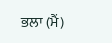ਭਲਾ (ਮੈਂ)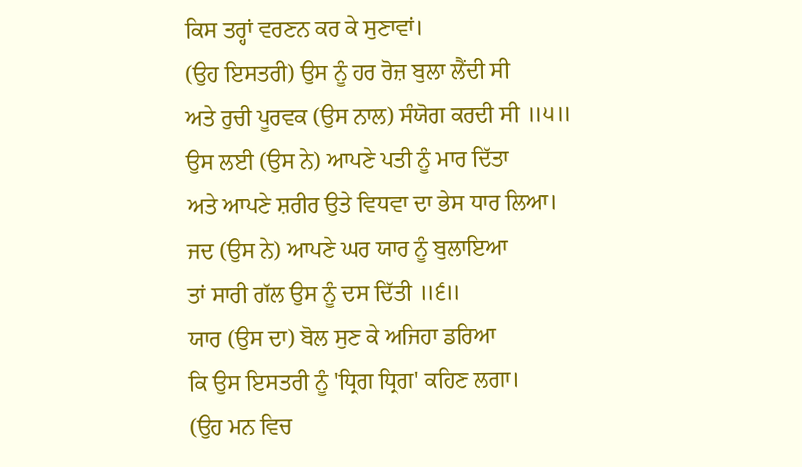ਕਿਸ ਤਰ੍ਹਾਂ ਵਰਣਨ ਕਰ ਕੇ ਸੁਣਾਵਾਂ।
(ਉਹ ਇਸਤਰੀ) ਉਸ ਨੂੰ ਹਰ ਰੋਜ਼ ਬੁਲਾ ਲੈਂਦੀ ਸੀ
ਅਤੇ ਰੁਚੀ ਪੂਰਵਕ (ਉਸ ਨਾਲ) ਸੰਯੋਗ ਕਰਦੀ ਸੀ ॥੫॥
ਉਸ ਲਈ (ਉਸ ਨੇ) ਆਪਣੇ ਪਤੀ ਨੂੰ ਮਾਰ ਦਿੱਤਾ
ਅਤੇ ਆਪਣੇ ਸ਼ਰੀਰ ਉਤੇ ਵਿਧਵਾ ਦਾ ਭੇਸ ਧਾਰ ਲਿਆ।
ਜਦ (ਉਸ ਨੇ) ਆਪਣੇ ਘਰ ਯਾਰ ਨੂੰ ਬੁਲਾਇਆ
ਤਾਂ ਸਾਰੀ ਗੱਲ ਉਸ ਨੂੰ ਦਸ ਦਿੱਤੀ ॥੬॥
ਯਾਰ (ਉਸ ਦਾ) ਬੋਲ ਸੁਣ ਕੇ ਅਜਿਹਾ ਡਰਿਆ
ਕਿ ਉਸ ਇਸਤਰੀ ਨੂੰ 'ਧ੍ਰਿਗ ਧ੍ਰਿਗ' ਕਹਿਣ ਲਗਾ।
(ਉਹ ਮਨ ਵਿਚ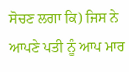ਸੋਚਣ ਲਗਾ ਕਿ) ਜਿਸ ਨੇ ਆਪਣੇ ਪਤੀ ਨੂੰ ਆਪ ਮਾਰ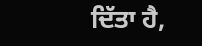ਦਿੱਤਾ ਹੈ,